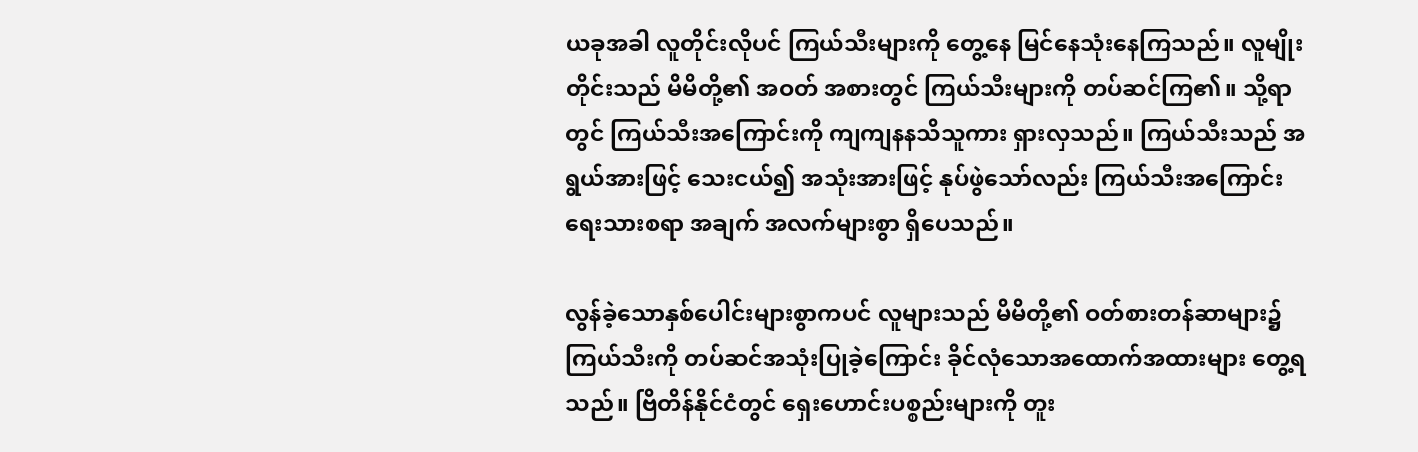ယခုအခါ လူတိုင်းလိုပင် ကြယ်သီးများကို တွေ့နေ မြင်နေသုံးနေကြသည်။ လူမျိုးတိုင်းသည် မိမိတို့၏ အဝတ် အစားတွင် ကြယ်သီးများကို တပ်ဆင်ကြ၏။ သို့ရာတွင် ကြယ်သီးအကြောင်းကို ကျကျနနသိသူကား ရှားလှသည်။ ကြယ်သီးသည် အရွယ်အားဖြင့် သေးငယ်၍ အသုံးအားဖြင့် နုပ်ဖွဲသော်လည်း ကြယ်သီးအကြောင်း ရေးသားစရာ အချက် အလက်များစွာ ရှိပေသည်။

လွန်ခဲ့သောနှစ်ပေါင်းများစွာကပင် လူများသည် မိမိတို့၏ ဝတ်စားတန်ဆာများ၌ ကြယ်သီးကို တပ်ဆင်အသုံးပြုခဲ့ကြောင်း ခိုင်လုံသောအထောက်အထားများ တွေ့ရသည်။ ဗြိတိန်နိုင်ငံတွင် ရှေးဟောင်းပစ္စည်းများကို တူး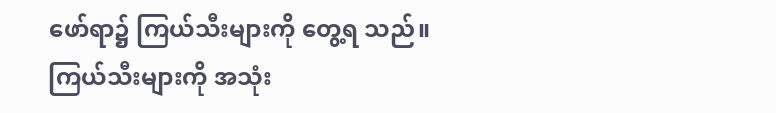ဖော်ရာ၌ ကြယ်သီးများကို တွေ့ရ သည်။ ကြယ်သီးများကို အသုံး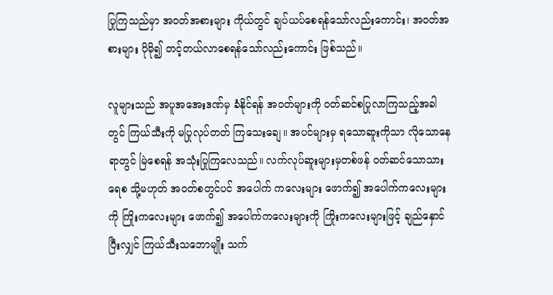ပြုကြသည်မှာ အဝတ်အစားများ ကိုယ်တွင် ချပ်ယပ်စေရန်သော်လည်းကောင်း၊ အဝတ်အစားများ ပိုမို၍ တင့်တယ်လာစေရန်သော်လည်းကောင်း ဖြစ်သည်။

လူများသည် အပူအအေးဒဏ်မှ ခံနိုင်ရန် အဝတ်များကို ဝတ်ဆင်စပြုလာကြသည့်အခါတွင် ကြယ်သီးကို မပြုလုပ်တတ် ကြသေးချေ။ အပင်များမှ ရသောဆူးကိုသာ လိုသောနေရာတွင် မြဲစေရန် အသုံးပြုကြလေသည်။ လက်လုပ်ဆူးများမှတစ်ဖန် ဝတ်ဆင်သောသားရေစ သို့မဟုတ် အဝတ်စတွင်ပင် အပေါက် ကလေးများ ဖောက်၍ အပေါက်ကလေးများကို ကြိုးကလေးများ ဖောက်၍ အပေါက်ကလေးများကို ကြိုးကလေးများဖြင့် ချည်နှောင်ပြီးလျှင် ကြယ်သီးသဘောမျိုး သက်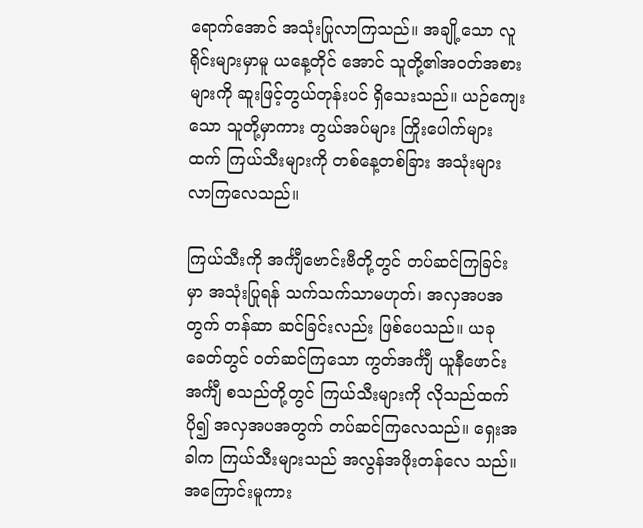ရောက်အောင် အသုံးပြုလာကြသည်။ အချို့သော လူရိုင်းများမှာမူ ယနေ့တိုင် အောင် သူတို့၏အဝတ်အစားများကို ဆူးဖြင့်တွယ်တုန်းပင် ရှိသေးသည်။ ယဉ်ကျေးသော သူတို့မှာကား တွယ်အပ်များ ကြိုးပေါက်များထက် ကြယ်သီးများကို တစ်နေ့တစ်ခြား အသုံးများလာကြလေသည်။

ကြယ်သီးကို အင်္ကျီဗောင်းဗီတို့တွင် တပ်ဆင်ကြခြင်းမှာ အသုံးပြုရန် သက်သက်သာမဟုတ်၊ အလှအပအတွက် တန်ဆာ ဆင်ခြင်းလည်း ဖြစ်ပေသည်။ ယခုခေတ်တွင် ဝတ်ဆင်ကြသော ကွတ်အင်္ကျီ ယူနီဖောင်း အင်္ကျီ စသည်တို့တွင် ကြယ်သီးများကို လိုသည်ထက်ပို၍ အလှအပအတွက် တပ်ဆင်ကြလေသည်။ ရှေးအခါက ကြယ်သီးများသည် အလွန်အဖိုးတန်လေ သည်။ အကြောင်းမူကား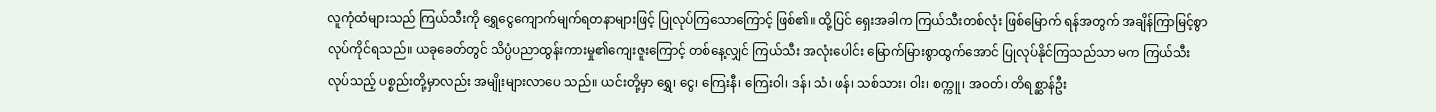လူကုံထံများသည် ကြယ်သီးကို ရွှေငွေကျောက်မျက်ရတနာများဖြင့် ပြုလုပ်ကြသောကြောင့် ဖြစ်၏။ ထို့ပြင် ရှေးအခါက ကြယ်သီးတစ်လုံး ဖြစ်မြောက် ရန်အတွက် အချိန်ကြာမြင့်စွာ လုပ်ကိုင်ရသည်။ ယခုခေတ်တွင် သိပ္ပံပညာထွန်းကားမှု၏ကျေးဇူးကြောင့် တစ်နေ့လျှင် ကြယ်သီး အလုံးပေါင်း မြောက်မြားစွာထွက်အောင် ပြုလုပ်နိုင်ကြသည်သာ မက ကြယ်သီးလုပ်သည့် ပစ္စည်းတို့မှာလည်း အမျိုးများလာပေ သည်။ ယင်းတို့မှာ ရွှေ၊ ငွေ၊ ကြေးနီ၊ ကြေးဝါ၊ ဒန်၊ သံ၊ ဖန်၊ သစ်သား၊ ဝါး၊ စက္ကူ၊ အဝတ်၊ တိရစ္ဆာန်ဦး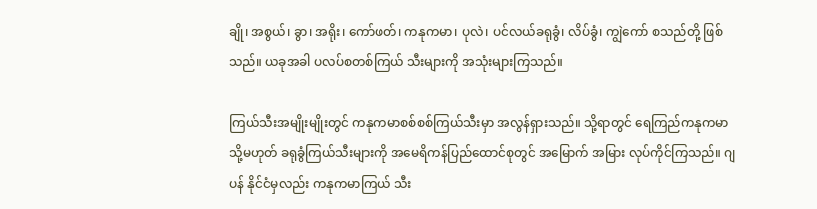ချို၊ အစွယ်၊ ခွာ၊ အရိုး၊ ကော်ဖတ်၊ ကနုကမာ၊ ပုလဲ၊ ပင်လယ်ခရုခွံ၊ လိပ်ခွံ၊ ကျွဲကော် စသည်တို့ ဖြစ်သည်။ ယခုအခါ ပလပ်စတစ်ကြယ် သီးများကို အသုံးများကြသည်။

ကြယ်သီးအမျိုးမျိုးတွင် ကနုကမာစစ်စစ်ကြယ်သီးမှာ အလွန်ရှားသည်။ သို့ရာတွင် ရေကြည်ကနုကမာ သို့မဟုတ် ခရုခွံကြယ်သီးများကို အမေရိကန်ပြည်ထောင်စုတွင် အမြောက် အမြား လုပ်ကိုင်ကြသည်။ ဂျပန် နိုင်ငံမှလည်း ကနုကမာကြယ် သီး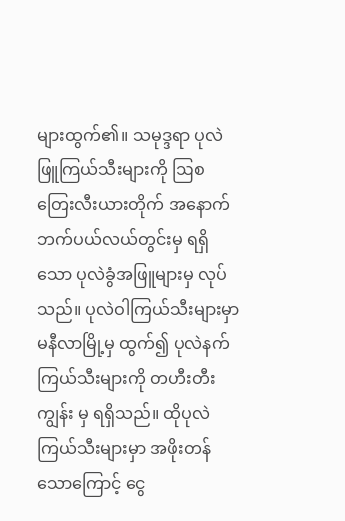များထွက်၏။ သမုဒ္ဒရာ ပုလဲဖြူကြယ်သီးများကို ဩစတြေးလီးယားတိုက် အနောက်ဘက်ပယ်လယ်တွင်းမှ ရရှိ သော ပုလဲခွံအဖြူများမှ လုပ်သည်။ ပုလဲဝါကြယ်သီးများမှာ မနီလာမြို့မှ ထွက်၍ ပုလဲနက်ကြယ်သီးများကို တဟီးတီးကျွန်း မှ ရရှိသည်။ ထိုပုလဲကြယ်သီးများမှာ အဖိုးတန်သောကြောင့် ငွေ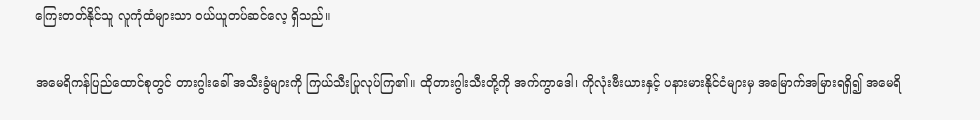ကြေးတတ်နိုင်သူ လူကုံထံများသာ ဝယ်ယူတပ်ဆင်လေ့ ရှိသည်။

အမေရိကန်ပြည်ထောင်စုတွင် တားဂွါးခေါ် အသီးခွံများကို ကြယ်သီးပြုလုပ်ကြ၏။ ထိုတားဂွါးသီးတို့ကို အက်ကွာဒေါ၊ ကိုလုံးဗီးယားနှင့် ပနားမားနိုင်ငံများမှ အမြောက်အမြားရရှိ၍ အမေရိ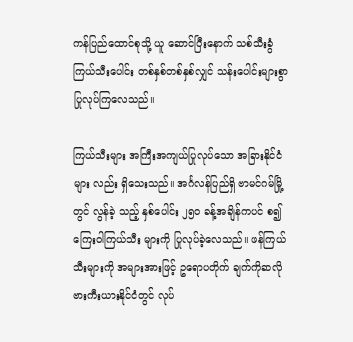ကန်ပြည်ထောင်စုသို့ ယူ ဆောင်ပြီးနောက် သစ်သီးခွံ ကြယ်သီးပေါင်း တစ်နှစ်တစ်နှစ်လျှင် သန်းပေါင်းများစွာ ပြုလုပ်ကြလေသည်။

ကြယ်သီးများ အကြီးအကျယ်ပြုလုပ်သော အခြားနိုင်ငံများ လည်း ရှိသေးသည်။ အင်္ဂလန်ပြည်ရှိ ဗာမင်ဂမ်မြို့တွင် လွန်ခဲ့ သည့် နှစ်ပေါင်း ၂၅ဝ ခန့်အချိန်ကပင် စ၍ ကြေးဝါကြယ်သီး များကို ပြုလုပ်ခဲ့လေသည်။ ဖန်ကြယ်သီးများကို အများအားဖြင့် ဥရောပတိုက် ချက်ကိုဆလိုဗားကီးယားနိုင်ငံတွင် လုပ်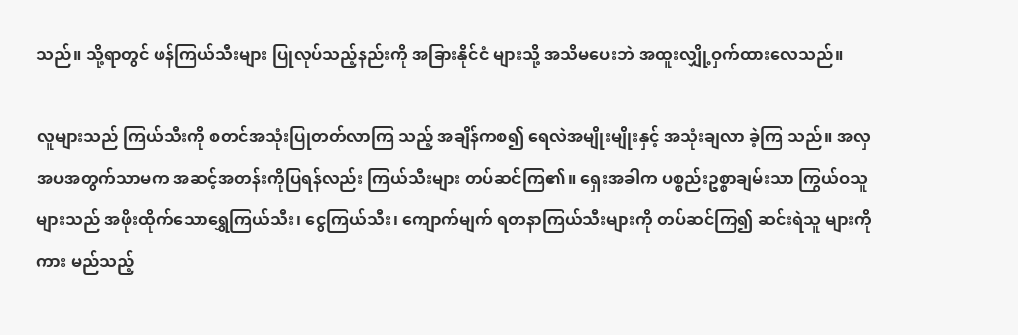သည်။ သို့ရာတွင် ဖန်ကြယ်သီးများ ပြုလုပ်သည့်နည်းကို အခြားနိုင်ငံ များသို့ အသိမပေးဘဲ အထူးလျှို့ဝှက်ထားလေသည်။

လူများသည် ကြယ်သီးကို စတင်အသုံးပြုတတ်လာကြ သည့် အချိန်ကစ၍ ရေလဲအမျိုးမျိုးနှင့် အသုံးချလာ ခဲ့ကြ သည်။ အလှအပအတွက်သာမက အဆင့်အတန်းကိုပြရန်လည်း ကြယ်သီးများ တပ်ဆင်ကြ၏။ ရှေးအခါက ပစ္စည်းဥစ္စာချမ်းသာ ကြွယ်ဝသူများသည် အဖိုးထိုက်သောရွှေကြယ်သီး၊ ငွေကြယ်သီး၊ ကျောက်မျက် ရတနာကြယ်သီးများကို တပ်ဆင်ကြ၍ ဆင်းရဲသူ များကိုကား မည်သည့်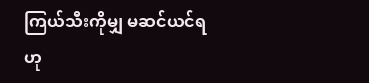ကြယ်သီးကိုမျှ မဆင်ယင်ရဟု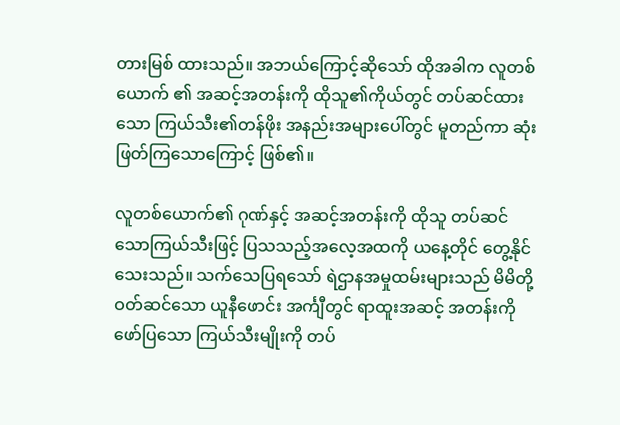တားမြစ် ထားသည်။ အဘယ်ကြောင့်ဆိုသော် ထိုအခါက လူတစ်ယောက် ၏ အဆင့်အတန်းကို ထိုသူ၏ကိုယ်တွင် တပ်ဆင်ထားသော ကြယ်သီး၏တန်ဖိုး အနည်းအများပေါ်တွင် မူတည်ကာ ဆုံးဖြတ်ကြသောကြောင့် ဖြစ်၏။

လူတစ်ယောက်၏ ဂုဏ်နှင့် အဆင့်အတန်းကို ထိုသူ တပ်ဆင်သောကြယ်သီးဖြင့် ပြသသည့်အလေ့အထကို ယနေ့တိုင် တွေ့နိုင်သေးသည်။ သက်သေပြရသော် ရဲဌာနအမှုထမ်းများသည် မိမိတို့ဝတ်ဆင်သော ယူနီဖောင်း အင်္ကျီတွင် ရာထူးအဆင့် အတန်းကို ဖော်ပြသော ကြယ်သီးမျိုးကို တပ်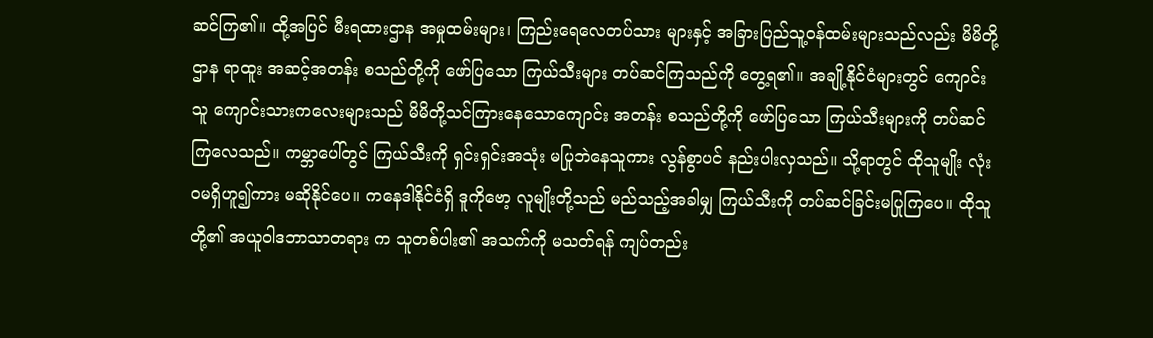ဆင်ကြ၏။ ထို့အပြင် မီးရထားဌာန အမှုထမ်းများ၊ ကြည်းရေလေတပ်သား များနှင့် အခြားပြည်သူ့ဝန်ထမ်းများသည်လည်း မိမိတို့ဌာန ရာထူး အဆင့်အတန်း စသည်တို့ကို ဖော်ပြသော ကြယ်သီးများ တပ်ဆင်ကြသည်ကို တွေ့ရ၏။ အချို့နိုင်ငံများတွင် ကျောင်းသူ ကျောင်းသားကလေးများသည် မိမိတို့သင်ကြားနေသောကျောင်း အတန်း စသည်တို့ကို ဖော်ပြသော ကြယ်သီးများကို တပ်ဆင် ကြလေသည်။ ကမ္ဘာပေါ်တွင် ကြယ်သီးကို ရှင်းရှင်းအသုံး မပြုဘဲနေသူကား လွန်စွာပင် နည်းပါးလှသည်။ သို့ရာတွင် ထိုသူမျိုး လုံးဝမရှိဟူ၍ကား မဆိုနိုင်ပေ။ ကနေဒါနိုင်ငံရှိ ဒူကိုဗော့ လူမျိုးတို့သည် မည်သည့်အခါမျှ ကြယ်သီးကို တပ်ဆင်ခြင်းမပြုကြပေ။ ထိုသူတို့၏ အယူဝါဒဘာသာတရား က သူတစ်ပါး၏ အသက်ကို မသတ်ရန် ကျပ်တည်း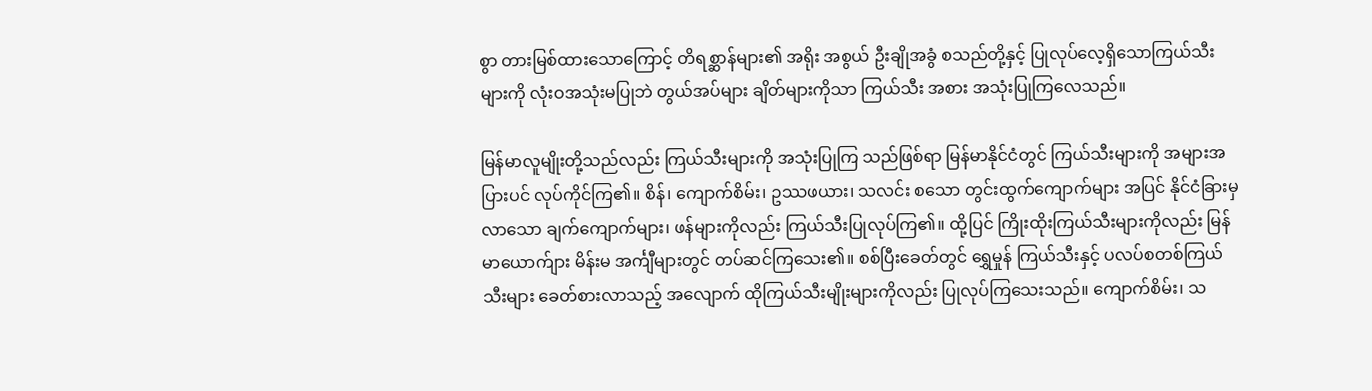စွာ တားမြစ်ထားသောကြောင့် တိရစ္ဆာန်များ၏ အရိုး အစွယ် ဦးချိုအခွံ စသည်တို့နှင့် ပြုလုပ်လေ့ရှိသောကြယ်သီးများကို လုံးဝအသုံးမပြုဘဲ တွယ်အပ်များ ချိတ်များကိုသာ ကြယ်သီး အစား အသုံးပြုကြလေသည်။

မြန်မာလူမျိုးတို့သည်လည်း ကြယ်သီးများကို အသုံးပြုကြ သည်ဖြစ်ရာ မြန်မာနိုင်ငံတွင် ကြယ်သီးများကို အများအပြားပင် လုပ်ကိုင်ကြ၏။ စိန်၊ ကျောက်စိမ်း၊ ဥဿဖယား၊ သလင်း စသော တွင်းထွက်ကျောက်များ အပြင် နိုင်ငံခြားမှလာသော ချက်ကျောက်များ၊ ဖန်များကိုလည်း ကြယ်သီးပြုလုပ်ကြ၏။ ထို့ပြင် ကြိုးထိုးကြယ်သီးများကိုလည်း မြန်မာယောက်ျား မိန်းမ အင်္ကျီများတွင် တပ်ဆင်ကြသေး၏။ စစ်ပြီးခေတ်တွင် ရွှေမှုန် ကြယ်သီးနှင့် ပလပ်စတစ်ကြယ်သီးများ ခေတ်စားလာသည့် အလျောက် ထိုကြယ်သီးမျိုးများကိုလည်း ပြုလုပ်ကြသေးသည်။ ကျောက်စိမ်း၊ သ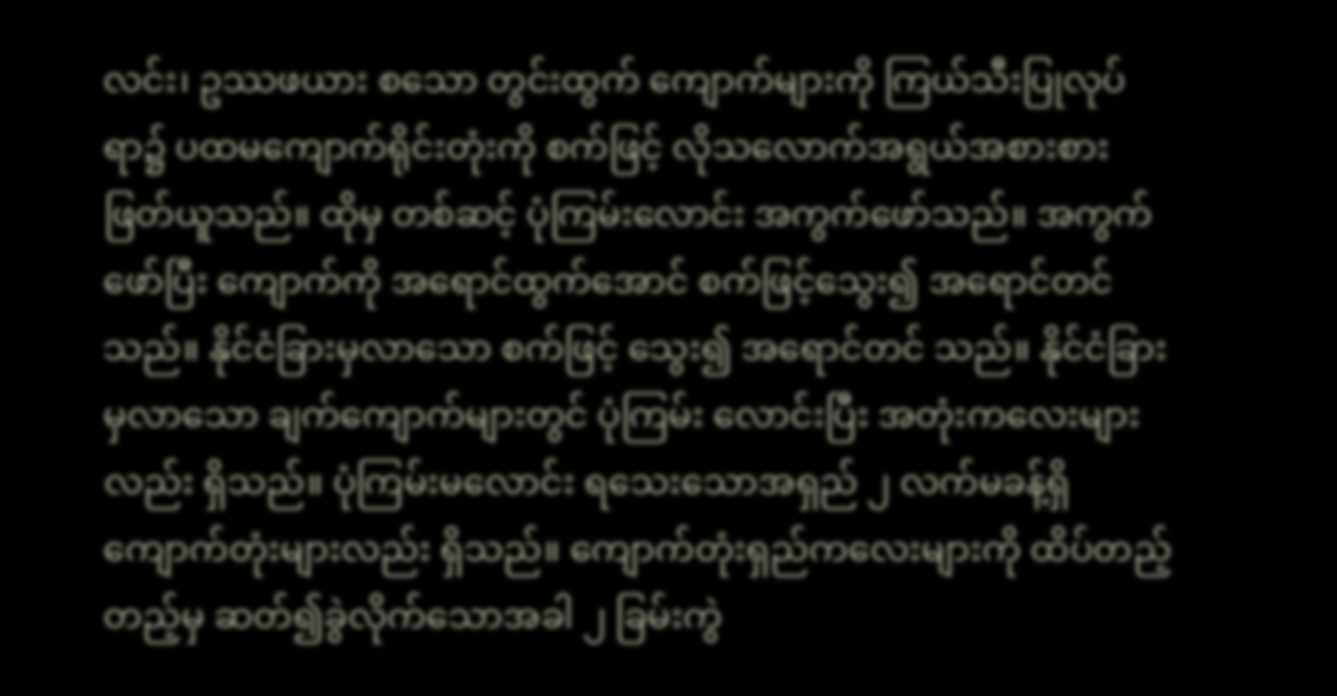လင်း၊ ဥဿဖယား စသော တွင်းထွက် ကျောက်များကို ကြယ်သီးပြုလုပ်ရာ၌ ပထမကျောက်ရိုင်းတုံးကို စက်ဖြင့် လိုသလောက်အရွယ်အစားစား ဖြတ်ယူသည်။ ထိုမှ တစ်ဆင့် ပုံကြမ်းလောင်း အကွက်ဖော်သည်။ အကွက်ဖော်ပြီး ကျောက်ကို အရောင်ထွက်အောင် စက်ဖြင့်သွေး၍ အရောင်တင် သည်။ နိုင်ငံခြားမှလာသော စက်ဖြင့် သွေး၍ အရောင်တင် သည်။ နိုင်ငံခြားမှလာသော ချက်ကျောက်များတွင် ပုံကြမ်း လောင်းပြီး အတုံးကလေးများလည်း ရှိသည်။ ပုံကြမ်းမလောင်း ရသေးသောအရှည် ၂ လက်မခန့်ရှိ ကျောက်တုံးများလည်း ရှိသည်။ ကျောက်တုံးရှည်ကလေးများကို ထိပ်တည့်တည့်မှ ဆတ်၍ခွဲလိုက်သောအခါ ၂ ခြမ်းကွဲ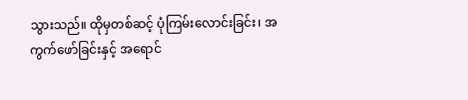သွားသည်။ ထိုမှတစ်ဆင့် ပုံကြမ်းလောင်းခြင်း၊ အကွက်ဖော်ခြင်းနှင့် အရောင်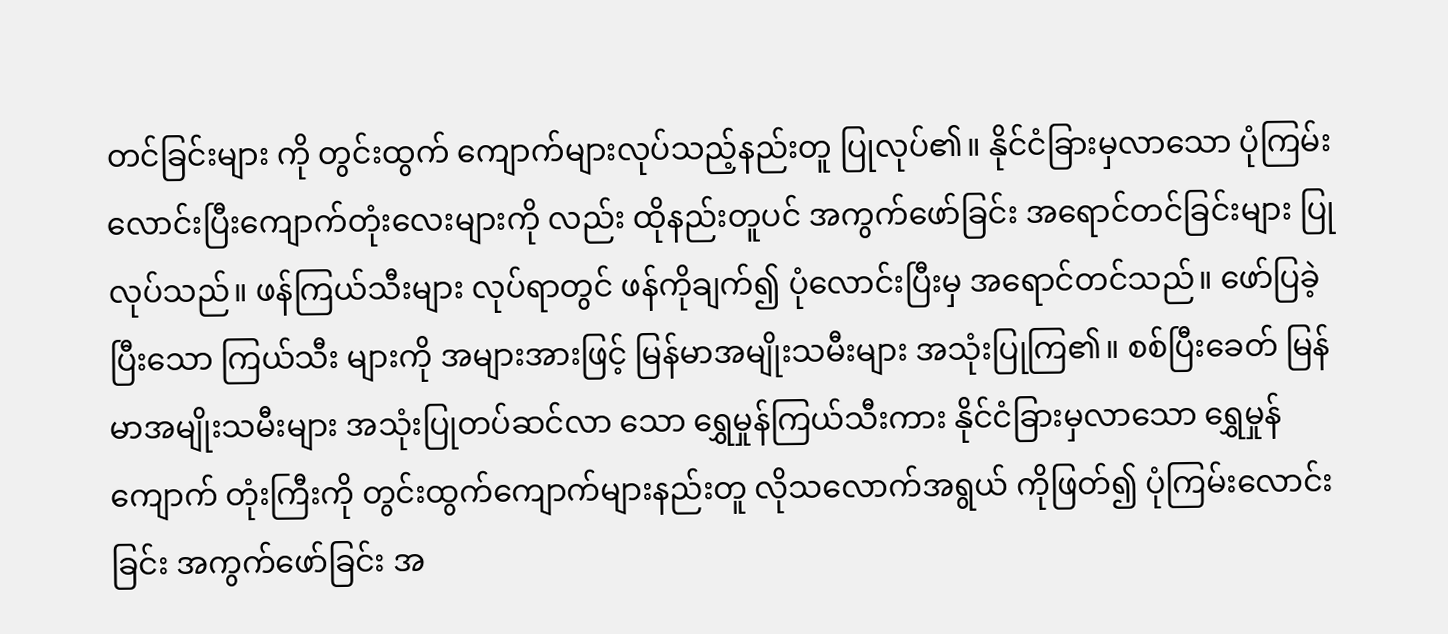တင်ခြင်းများ ကို တွင်းထွက် ကျောက်များလုပ်သည့်နည်းတူ ပြုလုပ်၏။ နိုင်ငံခြားမှလာသော ပုံကြမ်းလောင်းပြီးကျောက်တုံးလေးများကို လည်း ထိုနည်းတူပင် အကွက်ဖော်ခြင်း အရောင်တင်ခြင်းများ ပြုလုပ်သည်။ ဖန်ကြယ်သီးများ လုပ်ရာတွင် ဖန်ကိုချက်၍ ပုံလောင်းပြီးမှ အရောင်တင်သည်။ ဖော်ပြခဲ့ပြီးသော ကြယ်သီး များကို အများအားဖြင့် မြန်မာအမျိုးသမီးများ အသုံးပြုကြ၏။ စစ်ပြီးခေတ် မြန်မာအမျိုးသမီးများ အသုံးပြုတပ်ဆင်လာ သော ရွှေမှုန်ကြယ်သီးကား နိုင်ငံခြားမှလာသော ရွှေမှုန်ကျောက် တုံးကြီးကို တွင်းထွက်ကျောက်များနည်းတူ လိုသလောက်အရွယ် ကိုဖြတ်၍ ပုံကြမ်းလောင်းခြင်း အကွက်ဖော်ခြင်း အ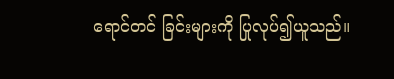ရောင်တင် ခြင်းများကို ပြုလုပ်၍ယူသည်။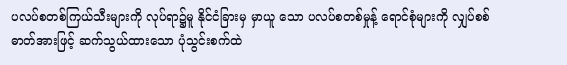ပလပ်စတစ်ကြယ်သီးများကို လုပ်ရာ၌မူ နိုင်ငံခြားမှ မှာယူ သော ပလပ်စတစ်မှုန့် ရောင်စုံများကို လျှပ်စစ်ဓာတ်အားဖြင့် ဆက်သွယ်ထားသော ပုံသွင်းစက်ထဲ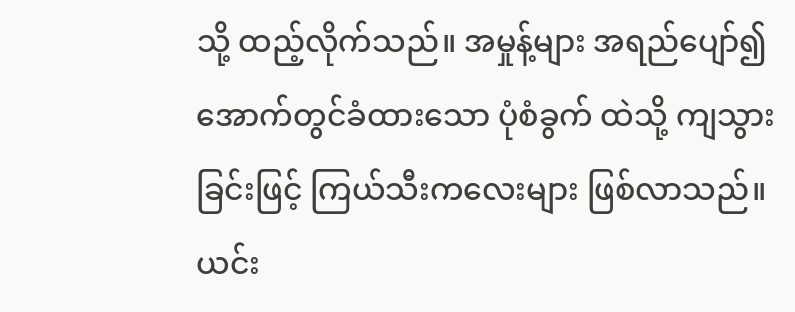သို့ ထည့်လိုက်သည်။ အမှုန့်များ အရည်ပျော်၍ အောက်တွင်ခံထားသော ပုံစံခွက် ထဲသို့ ကျသွားခြင်းဖြင့် ကြယ်သီးကလေးများ ဖြစ်လာသည်။ ယင်း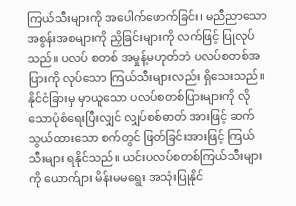ကြယ်သီးများကို အပေါက်ဖောက်ခြင်း၊ မညီညာသော အစွန်းအစများကို ညှိခြင်းများကို လက်ဖြင့် ပြုလုပ်သည်။ ပလပ် စတစ် အမှုန့်မဟုတ်ဘဲ ပလပ်စတစ်အပြားကို လုပ်သော ကြယ်သီးများလည်း ရှိသေးသည်။ နိုင်ငံခြားမှ မှာယူသော ပလပ်စတစ်ပြားများကို လိုသောပုံစံရေးပြီးလျှင် လျှပ်စစ်ဓာတ် အားဖြင့် ဆက်သွယ်ထားသော စက်တွင် ဖြတ်ခြင်းအားဖြင့် ကြယ်သီးများ ရနိုင်သည်။ ယင်းပလပ်စတစ်ကြယ်သီးများကို ယောက်ျား မိန်းမမရွေး အသုံးပြုနိုင်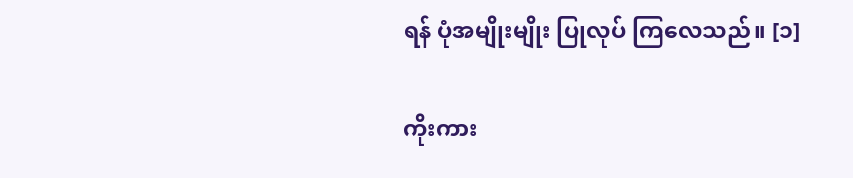ရန် ပုံအမျိုးမျိုး ပြုလုပ် ကြလေသည်။ [၁]

ကိုးကား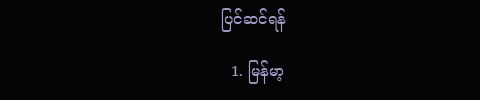ပြင်ဆင်ရန်

  1. မြန်မာ့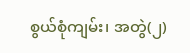စွယ်စုံကျမ်း၊ အတွဲ(၂)